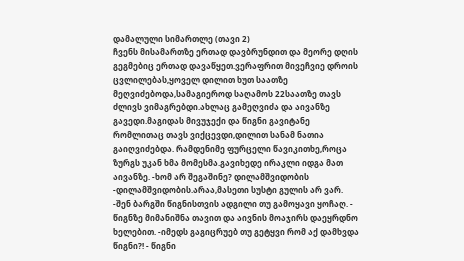დამალული სიმართლე (თავი 2)
ჩვენს მისამართზე ერთად დავბრუნდით და მეორე დღის გეგმებიც ერთად დავაწყეთ.ვერაფრით მივეჩვიე დროის ცვლილებას,ყოველ დილით ხუთ საათზე მეღვიძებოდა,სამაგიეროდ საღამოს 22საათზე თავს ძლივს ვიმაგრებდი.ახლაც გამეღვიძა და აივანზე გავედი.მაგიდას მივუჯექი და წიგნი გავიტანე რომლითაც თავს ვიქცევდი,დილით სანამ ნათია გაიღვიძებდა. რამდენიმე ფურცელი წავიკითხე,როცა ზურგს უკან ხმა მომესმა.გავიხედე ირაკლი იდგა მათ აივანზე. -ხომ არ შეგაშინე? დილამშვიდობის -დილამშვიდობის.არაა,მასეთი სუსტი გულის არ ვარ. -შენ ბარგში წიგნისთვის ადგილი თუ გამოყავი ყოჩაღ. - წიგნზე მიმანიშნა თავით და აივნის მოაჯირს დაეყრდნო ხელებით. -იმედს გაგიცრუებ თუ გეტყვი რომ აქ დამხვდა წიგნი?! - წიგნი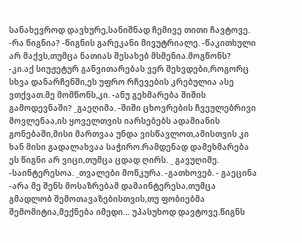სანახევროდ დავხურე,სანიშნად ჩემივე თითი ჩავტოვე. -რა წიგნია? -წიგნის გარეკანი მივუტრიალე. -წაკითხული არ მაქვს,თუმცა ნათიას შესახებ მსმენია.მოგწონს? -კი.აქ სიუჟეტურ განვითარებას ვერ შეხვდები,როგორც სხვა დანარჩენში,ეს უფრო რჩევების კრებულია ასე ვთქვათ.მე მომწონს,კი. -ანუ გეხმარება შიშის გამოდევნაში? _გაეღიმა. -შიში ცხოვრების ჩვეულებრივი მოვლენაა,ის ყოველთვის იარსებებს ადამიანის გონებაში,მისი მართვაა უნდა ვისწავლოთ,ამისთვის კი ხან მისი გადალახვაა საჭირო.რამდენად დამეხმარება ეს წიგნი არ ვიცი,თუმცა ცდად ღირს. _ გავუღიმე. -საინტერესოა. _თვალები მოწკურა. -გათხოვებ. - გაეცინა -არა მე შენს მოსაზრებამ დამაინტერესა,თუმცა გმადლობ შემოთავაზებისთვის,თუ ფობიებმა შემომიტია,მექნება იმედი… უპასუხოდ დავტოვე.წიგნს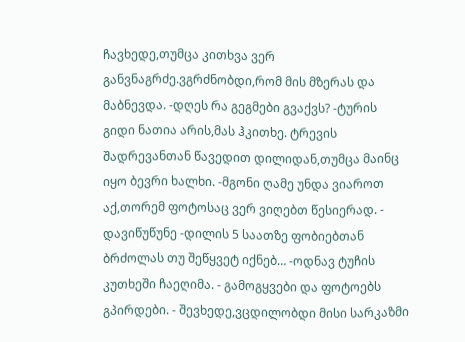ჩავხედე,თუმცა კითხვა ვერ განვნაგრძე.ვგრძნობდი,რომ მის მზერას და მაბნევდა. -დღეს რა გეგმები გვაქვს? -ტურის გიდი ნათია არის,მას ჰკითხე. ტრევის შადრევანთან წავედით დილიდან,თუმცა მაინც იყო ბევრი ხალხი. -მგონი ღამე უნდა ვიაროთ აქ,თორემ ფოტოსაც ვერ ვიღებთ წესიერად. - დავიწუწუნე -დილის 5 საათზე ფობიებთან ბრძოლას თუ შეწყვეტ იქნებ… -ოდნავ ტუჩის კუთხეში ჩაეღიმა. - გამოგყვები და ფოტოებს გპირდები. - შევხედე,ვცდილობდი მისი სარკაზმი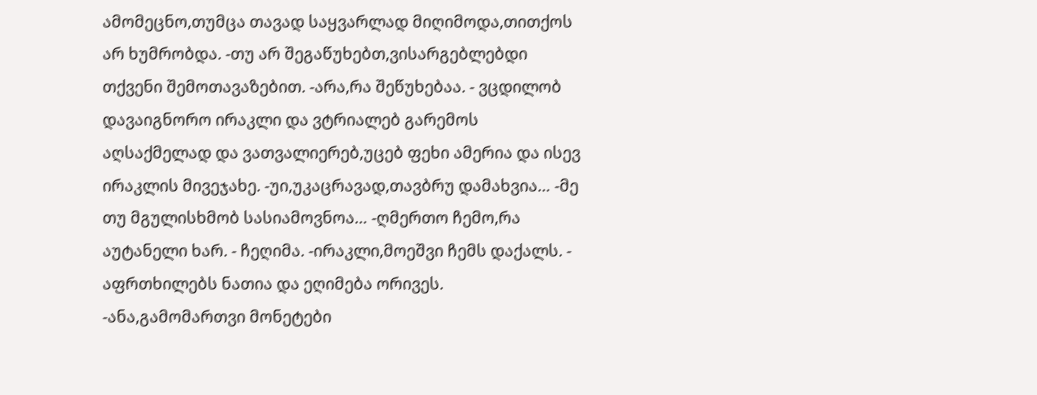ამომეცნო,თუმცა თავად საყვარლად მიღიმოდა,თითქოს არ ხუმრობდა. -თუ არ შეგაწუხებთ,ვისარგებლებდი თქვენი შემოთავაზებით. -არა,რა შეწუხებაა. - ვცდილობ დავაიგნორო ირაკლი და ვტრიალებ გარემოს აღსაქმელად და ვათვალიერებ,უცებ ფეხი ამერია და ისევ ირაკლის მივეჯახე. -უი,უკაცრავად,თავბრუ დამახვია… -მე თუ მგულისხმობ სასიამოვნოა… -ღმერთო ჩემო,რა აუტანელი ხარ. - ჩეღიმა. -ირაკლი,მოეშვი ჩემს დაქალს. - აფრთხილებს ნათია და ეღიმება ორივეს. -ანა,გამომართვი მონეტები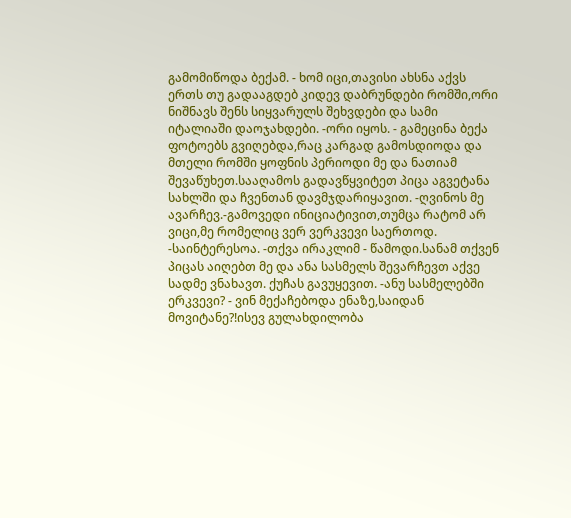გამომიწოდა ბექამ. - ხომ იცი,თავისი ახსნა აქვს ერთს თუ გადააგდებ კიდევ დაბრუნდები რომში,ორი ნიშნავს შენს სიყვარულს შეხვდები და სამი იტალიაში დაოჯახდები. -ორი იყოს. - გამეცინა ბექა ფოტოებს გვიღებდა,რაც კარგად გამოსდიოდა და მთელი რომში ყოფნის პერიოდი მე და ნათიამ შევაწუხეთ.სააღამოს გადავწყვიტეთ პიცა აგვეტანა სახლში და ჩვენთან დავმჯდარიყავით. -ღვინოს მე ავარჩევ.-გამოვედი ინიციატივით,თუმცა რატომ არ ვიცი,მე რომელიც ვერ ვერკვევი საერთოდ. -საინტერესოა. -თქვა ირაკლიმ - წამოდი.სანამ თქვენ პიცას აიღებთ მე და ანა სასმელს შევარჩევთ აქვე სადმე ვნახავთ. ქუჩას გავუყევით. -ანუ სასმელებში ერკვევი? - ვინ მექაჩებოდა ენაზე,საიდან მოვიტანე?!ისევ გულახდილობა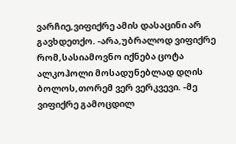ვარჩიე,ვიფიქრე ამის დასაცინი არ გავხდეთქო. -არა,უბრალოდ ვიფიქრე რომ,სასიამოვნო იქნება ცოტა ალკოჰოლი მოსადუნებლად დღის ბოლოს,თორემ ვერ ვერკვევი. -მე ვიფიქრე გამოცდილ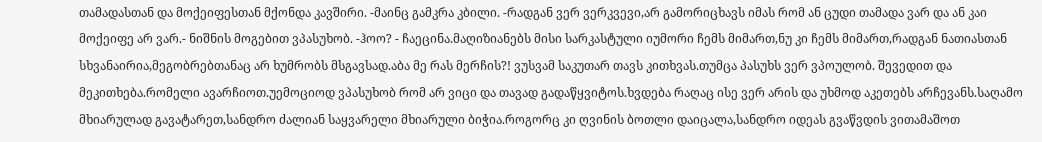თამადასთან და მოქეიფესთან მქონდა კავშირი. -მაინც გამკრა კბილი. -რადგან ვერ ვერკვევი,არ გამორიცხავს იმას რომ ან ცუდი თამადა ვარ და ან კაი მოქეიფე არ ვარ.- ნიშნის მოგებით ვპასუხობ. -ჰოო? - ჩაეცინა.მაღიზიანებს მისი სარკასტული იუმორი ჩემს მიმართ,ნუ კი ჩემს მიმართ,რადგან ნათიასთან სხვანაირია,მეგობრებთანაც არ ხუმრობს მსგავსად.აბა მე რას მერჩის?! ვუსვამ საკუთარ თავს კითხვას.თუმცა პასუხს ვერ ვპოულობ. შევედით და მეკითხება.რომელი ავარჩიოთ.უემოციოდ ვპასუხობ რომ არ ვიცი და თავად გადაწყვიტოს.ხვდება რაღაც ისე ვერ არის და უხმოდ აკეთებს არჩევანს.საღამო მხიარულად გავატარეთ,სანდრო ძალიან საყვარელი მხიარული ბიჭია.როგორც კი ღვინის ბოთლი დაიცალა,სანდრო იდეას გვაწვდის ვითამაშოთ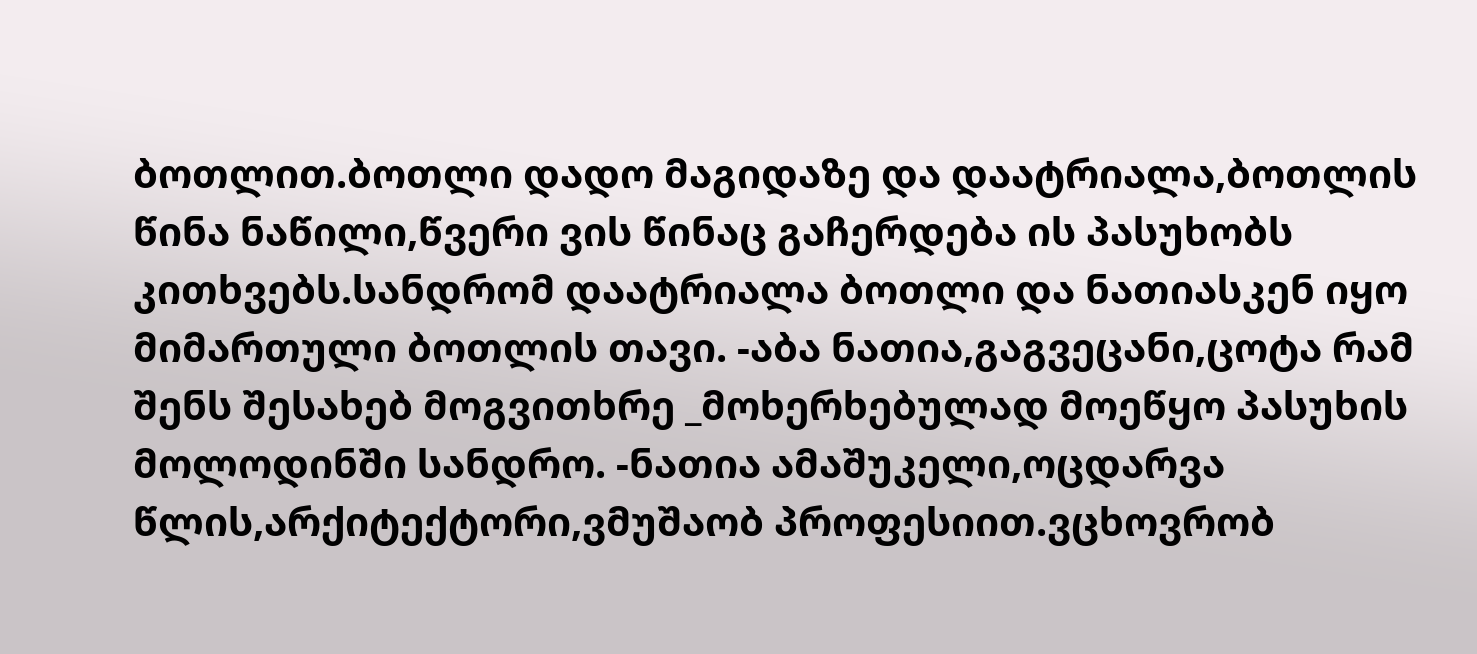ბოთლით.ბოთლი დადო მაგიდაზე და დაატრიალა,ბოთლის წინა ნაწილი,წვერი ვის წინაც გაჩერდება ის პასუხობს კითხვებს.სანდრომ დაატრიალა ბოთლი და ნათიასკენ იყო მიმართული ბოთლის თავი. -აბა ნათია,გაგვეცანი,ცოტა რამ შენს შესახებ მოგვითხრე _მოხერხებულად მოეწყო პასუხის მოლოდინში სანდრო. -ნათია ამაშუკელი,ოცდარვა წლის,არქიტექტორი,ვმუშაობ პროფესიით.ვცხოვრობ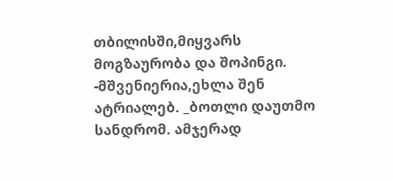თბილისში,მიყვარს მოგზაურობა და შოპინგი. -მშვენიერია,ეხლა შენ ატრიალებ. _ბოთლი დაუთმო სანდრომ. ამჯერად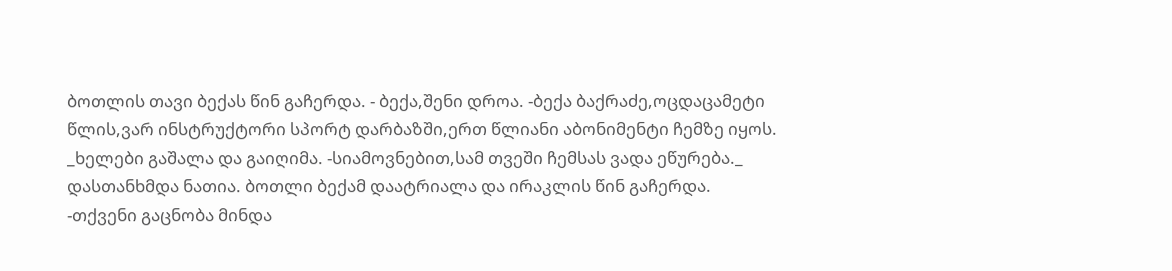ბოთლის თავი ბექას წინ გაჩერდა. - ბექა,შენი დროა. -ბექა ბაქრაძე,ოცდაცამეტი წლის,ვარ ინსტრუქტორი სპორტ დარბაზში,ერთ წლიანი აბონიმენტი ჩემზე იყოს. _ხელები გაშალა და გაიღიმა. -სიამოვნებით,სამ თვეში ჩემსას ვადა ეწურება._ დასთანხმდა ნათია. ბოთლი ბექამ დაატრიალა და ირაკლის წინ გაჩერდა. -თქვენი გაცნობა მინდა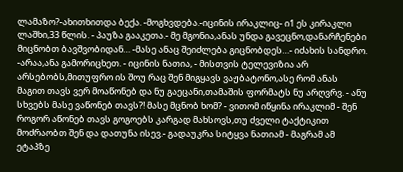ლამაზო?-ახითხითდა ბექა. -მოგხვდება.-იცინის ირაკლიც- ი1 ეს კირაკლი ლაშხი,33 წლის. - პაუზა გააკეთა.- მე მგონია,ანას უნდა გავეცნო,დანარჩენები მიცნობთ ბავშვობიდან… -მასე ანაც შეიძლება გიცნობდეს…- იძახის სანდრო. -არაა,ანა გამორიცხეთ. - იცინის ნათია, - მისთვის ტელევიზია არ არსებობს,მითუფრო ის შოუ რაც შენ მიგყავს ვაჟბატონო,ასე რომ ანას მაგით თავს ვერ მოაწონებ და ნუ გაეცანი,თამაშის ფორმატს ნუ არღვრვ. - ანუ სხვებს მასე ვაწონებ თავს?! მასე მცნობ ხომ? - ვითომ იწყინა ირაკლიმ - შენ როგორ აწონებ თავს გოგოებს კარგად მახსოვს,თუ ძველი ტაქტიკით მოძრაობთ შენ და დათუნა ისევ.- გადაუკრა სიტყვა ნათიამ - მაგრამ ამ ეტაპზე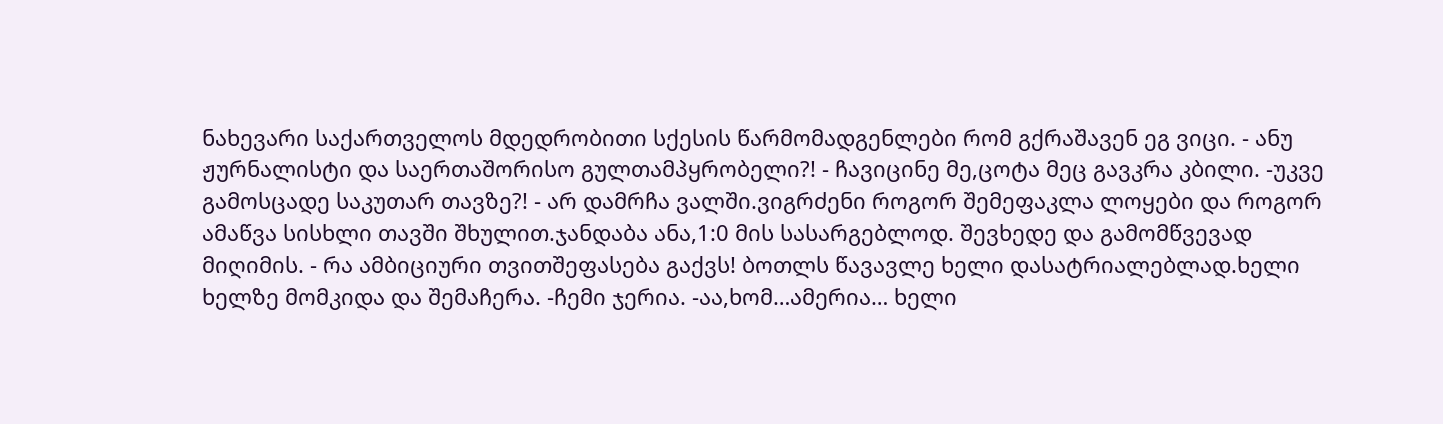ნახევარი საქართველოს მდედრობითი სქესის წარმომადგენლები რომ გქრაშავენ ეგ ვიცი. - ანუ ჟურნალისტი და საერთაშორისო გულთამპყრობელი?! - ჩავიცინე მე,ცოტა მეც გავკრა კბილი. -უკვე გამოსცადე საკუთარ თავზე?! - არ დამრჩა ვალში.ვიგრძენი როგორ შემეფაკლა ლოყები და როგორ ამაწვა სისხლი თავში შხულით.ჯანდაბა ანა,1:0 მის სასარგებლოდ. შევხედე და გამომწვევად მიღიმის. - რა ამბიციური თვითშეფასება გაქვს! ბოთლს წავავლე ხელი დასატრიალებლად.ხელი ხელზე მომკიდა და შემაჩერა. -ჩემი ჯერია. -აა,ხომ…ამერია… ხელი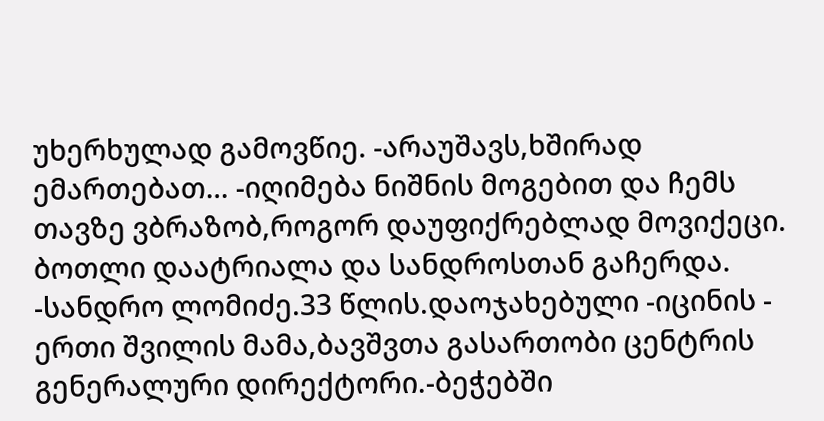უხერხულად გამოვწიე. -არაუშავს,ხშირად ემართებათ… -იღიმება ნიშნის მოგებით და ჩემს თავზე ვბრაზობ,როგორ დაუფიქრებლად მოვიქეცი. ბოთლი დაატრიალა და სანდროსთან გაჩერდა. -სანდრო ლომიძე.33 წლის.დაოჯახებული -იცინის - ერთი შვილის მამა,ბავშვთა გასართობი ცენტრის გენერალური დირექტორი.-ბეჭებში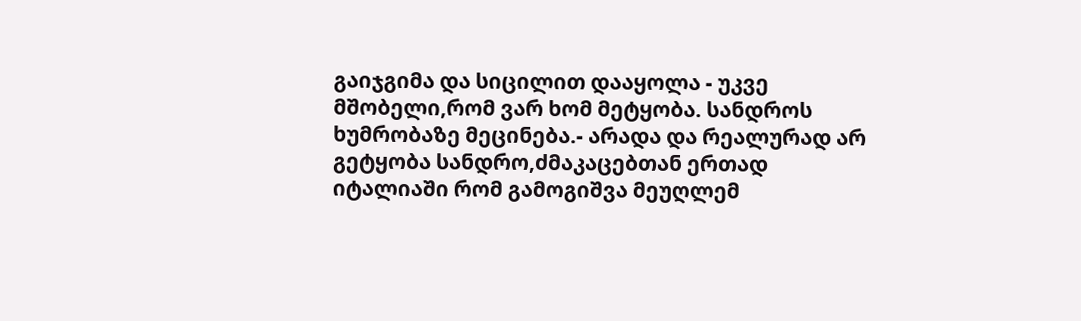გაიჯგიმა და სიცილით დააყოლა - უკვე მშობელი,რომ ვარ ხომ მეტყობა. სანდროს ხუმრობაზე მეცინება.- არადა და რეალურად არ გეტყობა სანდრო,ძმაკაცებთან ერთად იტალიაში რომ გამოგიშვა მეუღლემ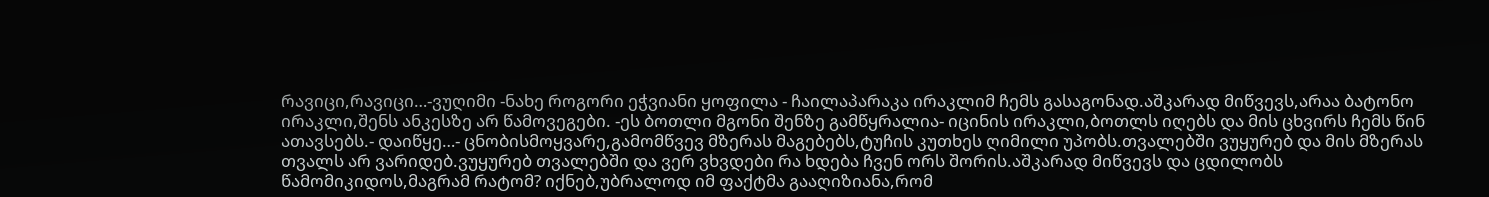რავიცი,რავიცი…-ვუღიმი -ნახე როგორი ეჭვიანი ყოფილა - ჩაილაპარაკა ირაკლიმ ჩემს გასაგონად.აშკარად მიწვევს,არაა ბატონო ირაკლი,შენს ანკესზე არ წამოვეგები. -ეს ბოთლი მგონი შენზე გამწყრალია- იცინის ირაკლი,ბოთლს იღებს და მის ცხვირს ჩემს წინ ათავსებს.- დაიწყე…- ცნობისმოყვარე,გამომწვევ მზერას მაგებებს,ტუჩის კუთხეს ღიმილი უპობს.თვალებში ვუყურებ და მის მზერას თვალს არ ვარიდებ.ვუყურებ თვალებში და ვერ ვხვდები რა ხდება ჩვენ ორს შორის.აშკარად მიწვევს და ცდილობს წამომიკიდოს,მაგრამ რატომ? იქნებ,უბრალოდ იმ ფაქტმა გააღიზიანა,რომ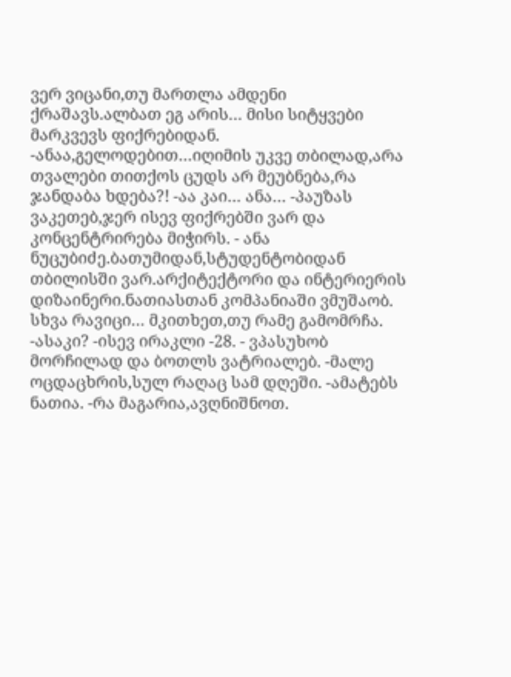ვერ ვიცანი,თუ მართლა ამდენი ქრაშავს.ალბათ ეგ არის… მისი სიტყვები მარკვევს ფიქრებიდან. -ანაა,გელოდებით…იღიმის უკვე თბილად,არა თვალები თითქოს ცუდს არ მეუბნება,რა ჯანდაბა ხდება?! -აა კაი… ანა… -პაუზას ვაკეთებ,ჯერ ისევ ფიქრებში ვარ და კონცენტრირება მიჭირს. - ანა ნუცუბიძე.ბათუმიდან,სტუდენტობიდან თბილისში ვარ.არქიტექტორი და ინტერიერის დიზაინერი.ნათიასთან კომპანიაში ვმუშაობ. სხვა რავიცი… მკითხეთ,თუ რამე გამომრჩა. -ასაკი? -ისევ ირაკლი -28. - ვპასუხობ მორჩილად და ბოთლს ვატრიალებ. -მალე ოცდაცხრის,სულ რაღაც სამ დღეში. -ამატებს ნათია. -რა მაგარია,ავღნიშნოთ.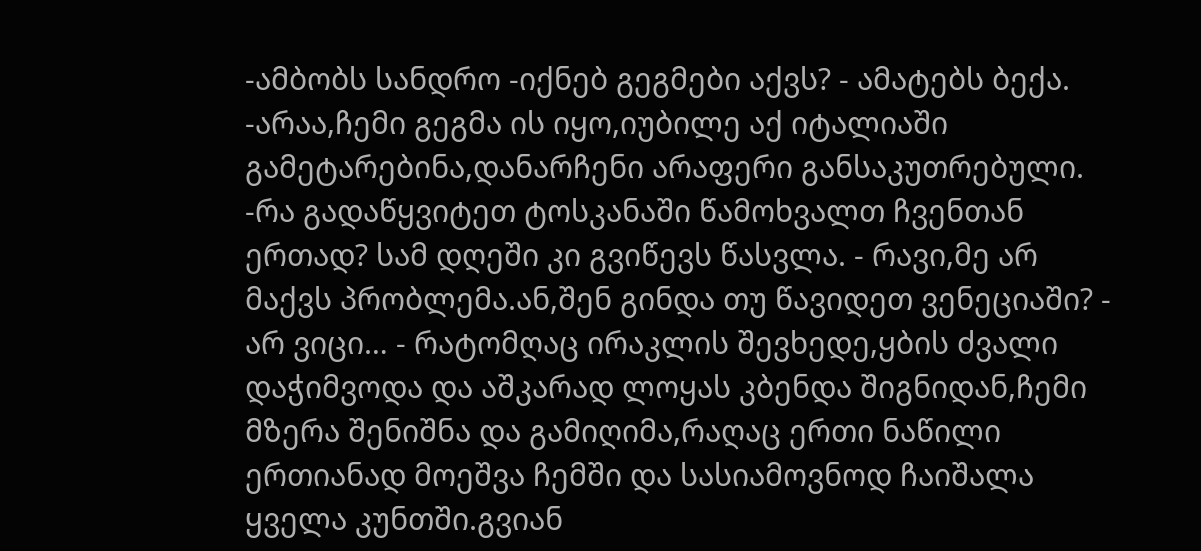-ამბობს სანდრო -იქნებ გეგმები აქვს? - ამატებს ბექა. -არაა,ჩემი გეგმა ის იყო,იუბილე აქ იტალიაში გამეტარებინა,დანარჩენი არაფერი განსაკუთრებული. -რა გადაწყვიტეთ ტოსკანაში წამოხვალთ ჩვენთან ერთად? სამ დღეში კი გვიწევს წასვლა. - რავი,მე არ მაქვს პრობლემა.ან,შენ გინდა თუ წავიდეთ ვენეციაში? - არ ვიცი… - რატომღაც ირაკლის შევხედე,ყბის ძვალი დაჭიმვოდა და აშკარად ლოყას კბენდა შიგნიდან,ჩემი მზერა შენიშნა და გამიღიმა,რაღაც ერთი ნაწილი ერთიანად მოეშვა ჩემში და სასიამოვნოდ ჩაიშალა ყველა კუნთში.გვიან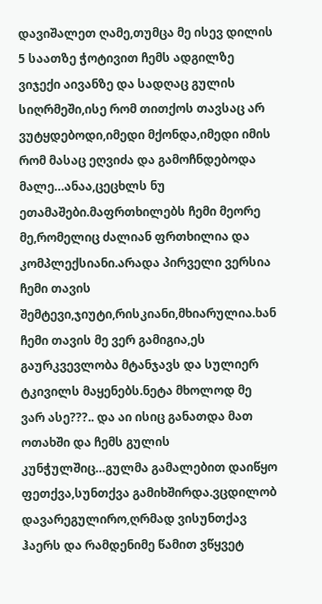დავიშალეთ ღამე,თუმცა მე ისევ დილის 5 საათზე ჭოტივით ჩემს ადგილზე ვიჯექი აივანზე და სადღაც გულის სიღრმეში,ისე რომ თითქოს თავსაც არ ვუტყდებოდი,იმედი მქონდა,იმედი იმის რომ მასაც ეღვიძა და გამოჩნდებოდა მალე…ანაა,ცეცხლს ნუ ეთამაშები.მაფრთხილებს ჩემი მეორე მე,რომელიც ძალიან ფრთხილია და კომპლექსიანი.არადა პირველი ვერსია ჩემი თავის შემტევი,ჯიუტი,რისკიანი,მხიარულია.ხან ჩემი თავის მე ვერ გამიგია,ეს გაურკვევლობა მტანჯავს და სულიერ ტკივილს მაყენებს.ნეტა მხოლოდ მე ვარ ასე???.. და აი ისიც განათდა მათ ოთახში და ჩემს გულის კუნჭულშიც…გულმა გამალებით დაიწყო ფეთქვა,სუნთქვა გამიხშირდა.ვცდილობ დავარეგულირო,ღრმად ვისუნთქავ ჰაერს და რამდენიმე წამით ვწყვეტ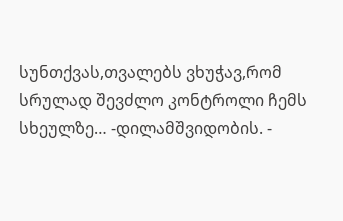სუნთქვას,თვალებს ვხუჭავ,რომ სრულად შევძლო კონტროლი ჩემს სხეულზე… -დილამშვიდობის. -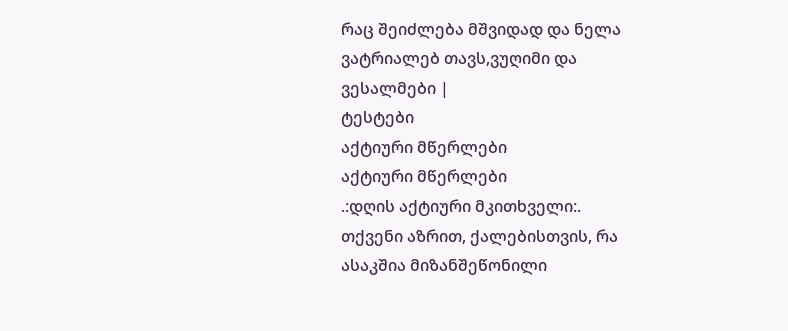რაც შეიძლება მშვიდად და ნელა ვატრიალებ თავს,ვუღიმი და ვესალმები |
ტესტები
აქტიური მწერლები
აქტიური მწერლები
.:დღის აქტიური მკითხველი:.
თქვენი აზრით, ქალებისთვის, რა ასაკშია მიზანშეწონილი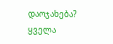დაოჯახება?
ყველა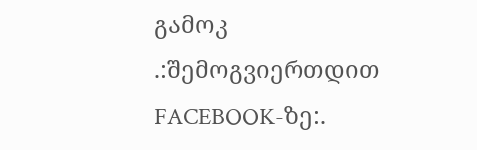გამოკ
.:შემოგვიერთდით FACEBOOK-ზე:.